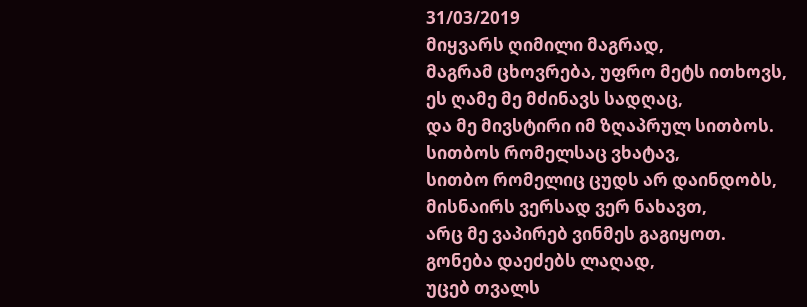31/03/2019
მიყვარს ღიმილი მაგრად,
მაგრამ ცხოვრება, უფრო მეტს ითხოვს,
ეს ღამე მე მძინავს სადღაც,
და მე მივსტირი იმ ზღაპრულ სითბოს.
სითბოს რომელსაც ვხატავ,
სითბო რომელიც ცუდს არ დაინდობს,
მისნაირს ვერსად ვერ ნახავთ,
არც მე ვაპირებ ვინმეს გაგიყოთ.
გონება დაეძებს ლაღად,
უცებ თვალს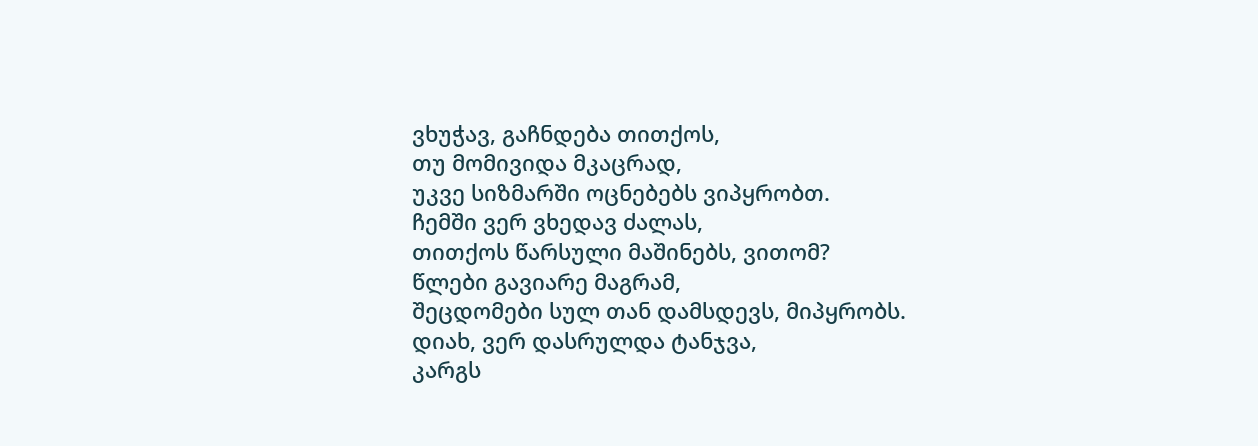ვხუჭავ, გაჩნდება თითქოს,
თუ მომივიდა მკაცრად,
უკვე სიზმარში ოცნებებს ვიპყრობთ.
ჩემში ვერ ვხედავ ძალას,
თითქოს წარსული მაშინებს, ვითომ?
წლები გავიარე მაგრამ,
შეცდომები სულ თან დამსდევს, მიპყრობს.
დიახ, ვერ დასრულდა ტანჯვა,
კარგს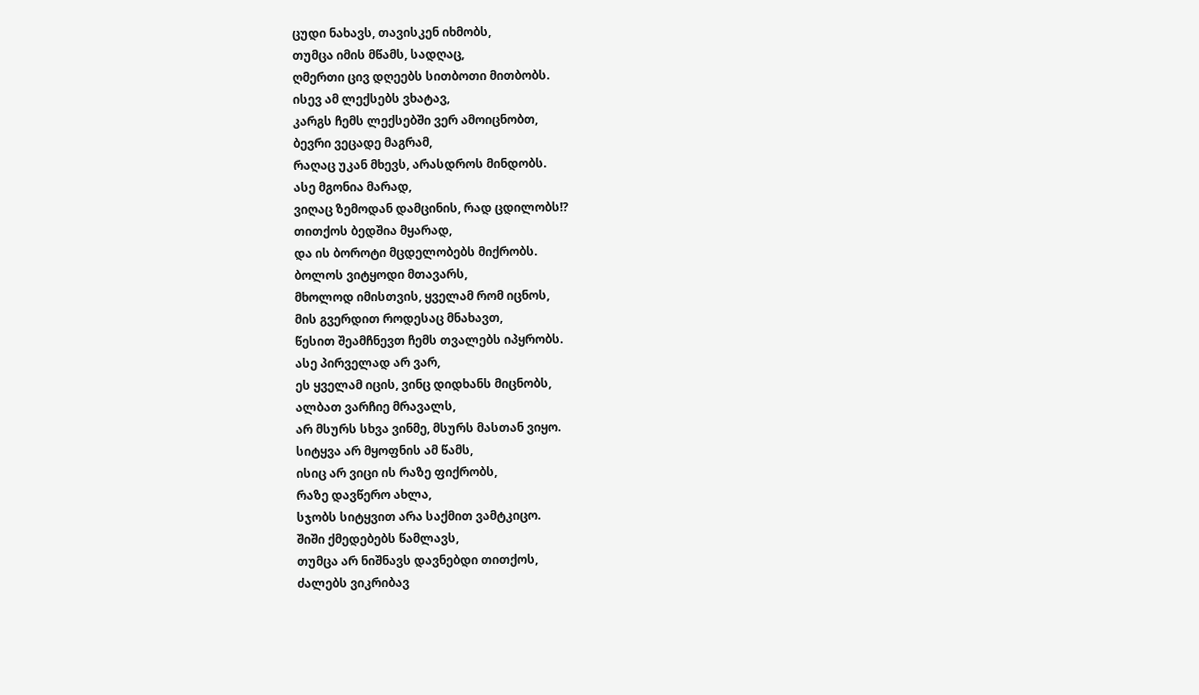ცუდი ნახავს, თავისკენ იხმობს,
თუმცა იმის მწამს, სადღაც,
ღმერთი ცივ დღეებს სითბოთი მითბობს.
ისევ ამ ლექსებს ვხატავ,
კარგს ჩემს ლექსებში ვერ ამოიცნობთ,
ბევრი ვეცადე მაგრამ,
რაღაც უკან მხევს, არასდროს მინდობს.
ასე მგონია მარად,
ვიღაც ზემოდან დამცინის, რად ცდილობს!?
თითქოს ბედშია მყარად,
და ის ბოროტი მცდელობებს მიქრობს.
ბოლოს ვიტყოდი მთავარს,
მხოლოდ იმისთვის, ყველამ რომ იცნოს,
მის გვერდით როდესაც მნახავთ,
წესით შეამჩნევთ ჩემს თვალებს იპყრობს.
ასე პირველად არ ვარ,
ეს ყველამ იცის, ვინც დიდხანს მიცნობს,
ალბათ ვარჩიე მრავალს,
არ მსურს სხვა ვინმე, მსურს მასთან ვიყო.
სიტყვა არ მყოფნის ამ წამს,
ისიც არ ვიცი ის რაზე ფიქრობს,
რაზე დავწერო ახლა,
სჯობს სიტყვით არა საქმით ვამტკიცო.
შიში ქმედებებს წამლავს,
თუმცა არ ნიშნავს დავნებდი თითქოს,
ძალებს ვიკრიბავ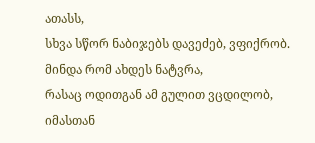ათასს,
სხვა სწორ ნაბიჯებს დავეძებ, ვფიქრობ.
მინდა რომ ახდეს ნატვრა,
რასაც ოდითგან ამ გულით ვცდილობ,
იმასთან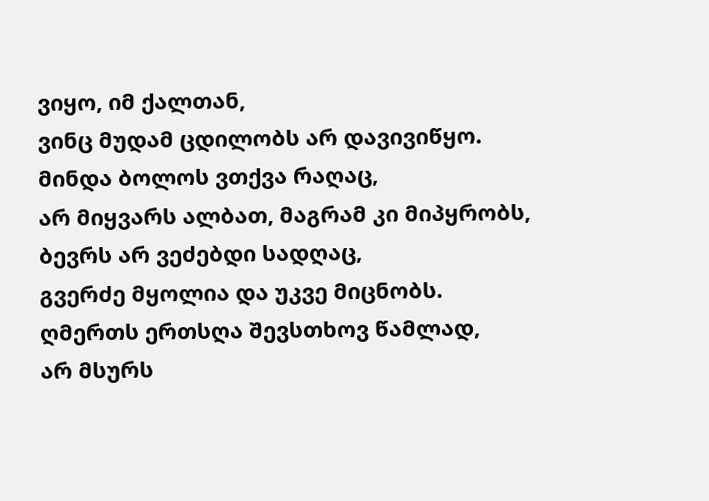ვიყო, იმ ქალთან,
ვინც მუდამ ცდილობს არ დავივიწყო.
მინდა ბოლოს ვთქვა რაღაც,
არ მიყვარს ალბათ, მაგრამ კი მიპყრობს,
ბევრს არ ვეძებდი სადღაც,
გვერძე მყოლია და უკვე მიცნობს.
ღმერთს ერთსღა შევსთხოვ წამლად,
არ მსურს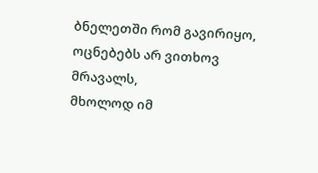ბნელეთში რომ გავირიყო,
ოცნებებს არ ვითხოვ მრავალს,
მხოლოდ იმ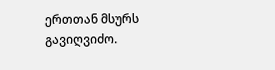ერთთან მსურს გავიღვიძო.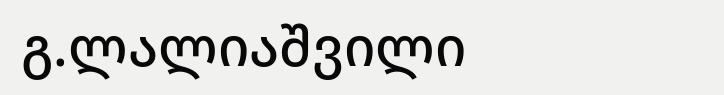გ.ლალიაშვილი